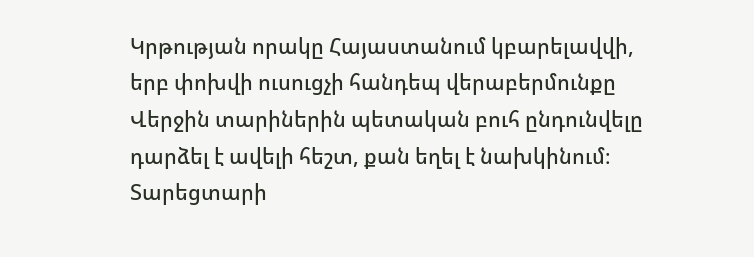Կրթության որակը Հայաստանում կբարելավվի, երբ փոխվի ուսուցչի հանդեպ վերաբերմունքը
Վերջին տարիներին պետական բուհ ընդունվելը դարձել է ավելի հեշտ, քան եղել է նախկինում։ Տարեցտարի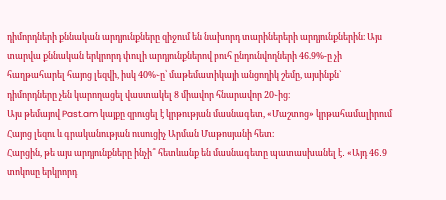դիմորդների քննական արդյունքները զիջում են նախորդ տարիներերի արդյունքներին։ Այս տարվա քննական երկրորդ փուլի արդյունքներով բուհ ընդունվողների 46.9%-ը չի հաղթահարել հայոց լեզվի, իսկ 40%֊ը՝ մաթեմատիկայի անցողիկ շեմը, այսինքն` դիմորդները չեն կարողացել վաստակել 8 միավոր հնարավոր 20֊ից։
Այս թեմայով Past.am կայքը զրուցել է կրթության մասնագետ, «Մաշտոց» կրթահամալիրում Հայոց լեզու և գրականության ուսուցիչ Արման Մաթոսյանի հետ։
Հարցին, թե այս արդյունքները ինչի՞ հետևանք են մասնագետը պատասխանել է․ «Այդ 46․9 տոկոսը երկրորդ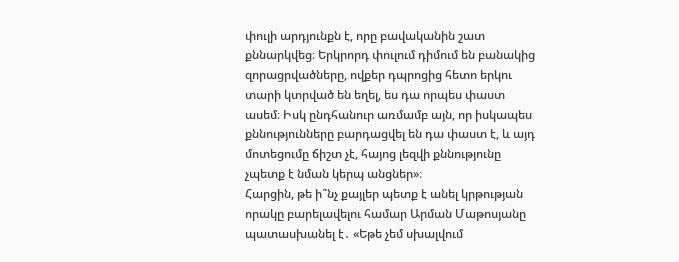փուլի արդյունքն է, որը բավականին շատ քննարկվեց։ Երկրորդ փուլում դիմում են բանակից զորացրվածները, ովքեր դպրոցից հետո երկու տարի կտրված են եղել, ես դա որպես փաստ ասեմ։ Իսկ ընդհանուր առմամբ այն, որ իսկապես քննությունները բարդացվել են դա փաստ է, և այդ մոտեցումը ճիշտ չէ, հայոց լեզվի քննությունը չպետք է նման կերպ անցներ»։
Հարցին, թե ի՞նչ քայլեր պետք է անել կրթության որակը բարելավելու համար Արման Մաթոսյանը պատասխանել է․ «Եթե չեմ սխալվում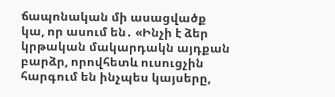ճապոնական մի ասացվածք կա, որ ասում են․ «Ինչի է ձեր կրթական մակարդակն այդքան բարձր, որովհետև ուսուցչին հարգում են ինչպես կայսերը,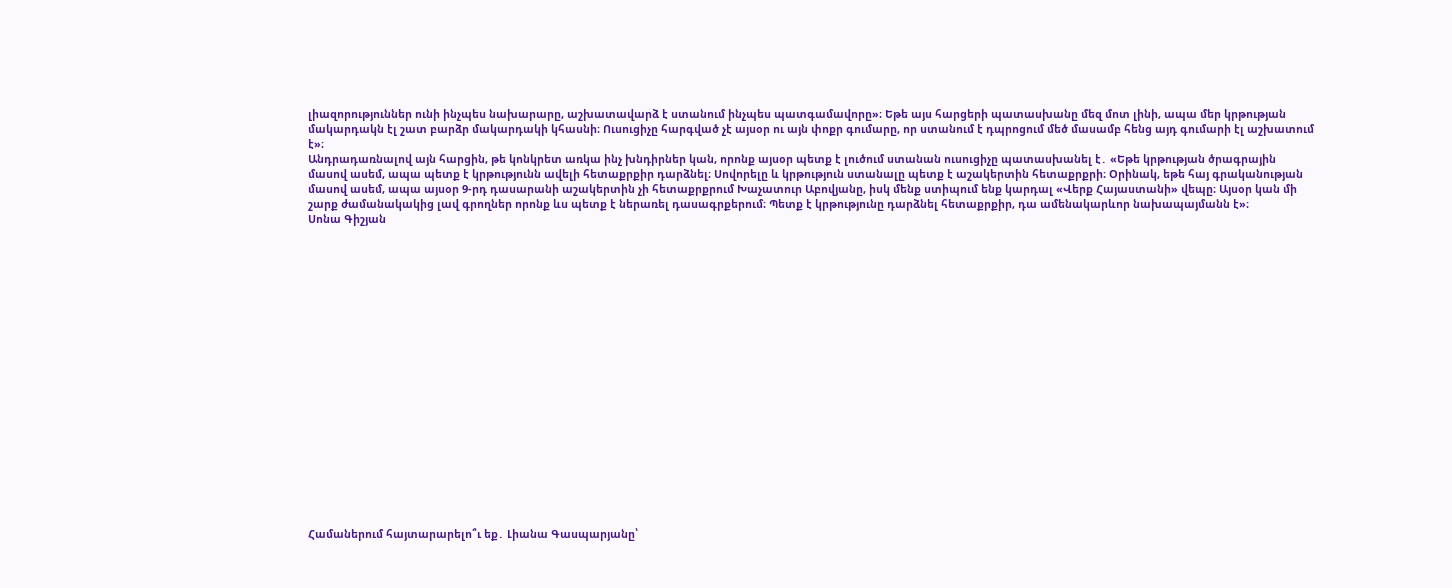լիազորություններ ունի ինչպես նախարարը, աշխատավարձ է ստանում ինչպես պատգամավորը»։ Եթե այս հարցերի պատասխանը մեզ մոտ լինի, ապա մեր կրթության մակարդակն էլ շատ բարձր մակարդակի կհասնի։ Ուսուցիչը հարգված չէ այսօր ու այն փոքր գումարը, որ ստանում է դպրոցում մեծ մասամբ հենց այդ գումարի էլ աշխատում է»։
Անդրադառնալով այն հարցին, թե կոնկրետ առկա ինչ խնդիրներ կան, որոնք այսօր պետք է լուծում ստանան ուսուցիչը պատասխանել է․ «Եթե կրթության ծրագրային մասով ասեմ, ապա պետք է կրթությունն ավելի հետաքրքիր դարձնել։ Սովորելը և կրթություն ստանալը պետք է աշակերտին հետաքրքրի։ Օրինակ, եթե հայ գրականության մասով ասեմ, ապա այսօր 9-րդ դասարանի աշակերտին չի հետաքրքրում Խաչատուր Աբովյանը, իսկ մենք ստիպում ենք կարդալ «Վերք Հայաստանի» վեպը։ Այսօր կան մի շարք ժամանակակից լավ գրողներ որոնք ևս պետք է ներառել դասագրքերում։ Պետք է կրթությունը դարձնել հետաքրքիր, դա ամենակարևոր նախապայմանն է»։
Սոնա Գիշյան




















Համաներում հայտարարելո՞ւ եք․ Լիանա Գասպարյանը՝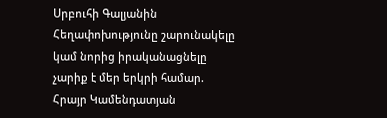Սրբուհի Գալյանին
Հեղափոխությունը շարունակելը կամ նորից իրականացնելը չարիք է մեր երկրի համար. Հրայր Կամենդատյան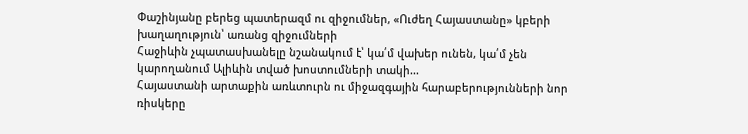Փաշինյանը բերեց պատերազմ ու զիջումներ, «Ուժեղ Հայաստանը» կբերի խաղաղություն՝ առանց զիջումների
Հաջիևին չպատասխանելը նշանակում է՝ կա՛մ վախեր ունեն, կա՛մ չեն կարողանում Ալիևին տված խոստումների տակի...
Հայաստանի արտաքին առևտուրն ու միջազգային հարաբերությունների նոր ռիսկերը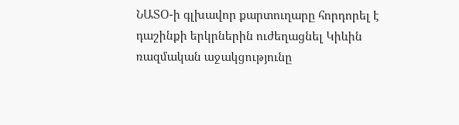ՆԱՏՕ-ի գլխավոր քարտուղարը հորդորել է դաշինքի երկրներին ուժեղացնել Կիևին ռազմական աջակցությունը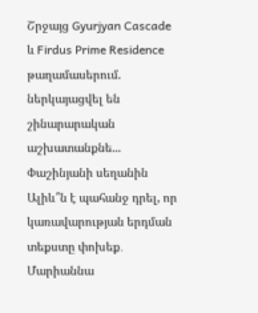Շրջայց Gyurjyan Cascade և Firdus Prime Residence թաղամասերում. ներկայացվել են շինարարական աշխատանքնե...
Փաշինյանի սեղանին Ալիև՞ն է պահանջ դրել, որ կառավարության երդման տեքստը փոխեք․ Մարիաննա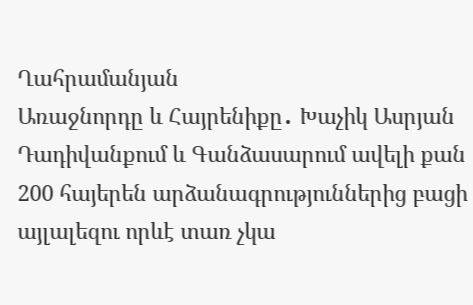Ղահրամանյան
Առաջնորդը և Հայրենիքը․ Խաչիկ Ասրյան
Դադիվանքում և Գանձասարում ավելի քան 200 հայերեն արձանագրություններից բացի այլալեզու որևէ տառ չկա